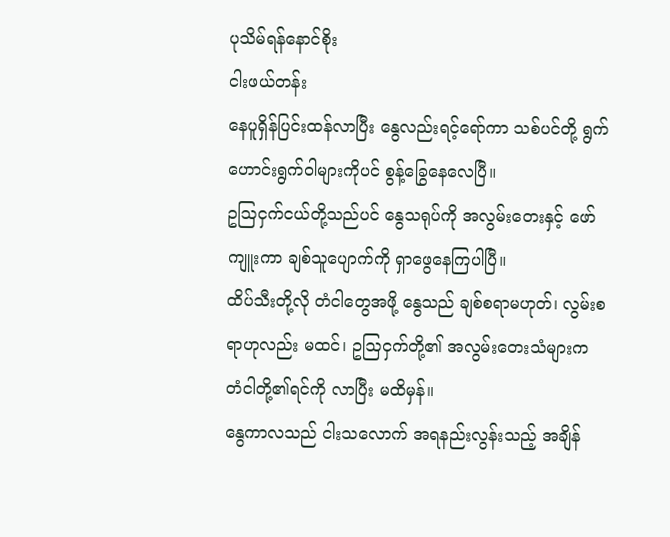ပုသိမ်ရန်နောင်စိုး
ငါးဖယ်တန်း
နေပူရှိန်ပြင်းထန်လာပြီး နွေလည်းရင့်ရော်ကာ သစ်ပင်တို့ ရွက်ဟောင်းရွက်ဝါများကိုပင် စွန့်ခြွေနေလေပြီ။
ဥဩငှက်ငယ်တို့သည်ပင် နွေသရုပ်ကို အလွမ်းတေးနှင့် ဖော်ကျူးကာ ချစ်သူပျောက်ကို ရှာဖွေနေကြပါပြီ။
ထိပ်သီးတို့လို တံငါတွေအဖို့ နွေသည် ချစ်စရာမဟုတ်၊ လွမ်းစရာဟုလည်း မထင်၊ ဥဩငှက်တို့၏ အလွမ်းတေးသံများက တံငါတို့၏ရင်ကို လာပြီး မထိမှန်။
နွေကာလသည် ငါးသလောက် အရနည်းလွန်းသည့် အချိန်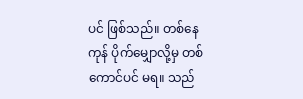ပင် ဖြစ်သည်။ တစ်နေကုန် ပိုက်မျှောလို့မှ တစ်ကောင်ပင် မရ။ သည်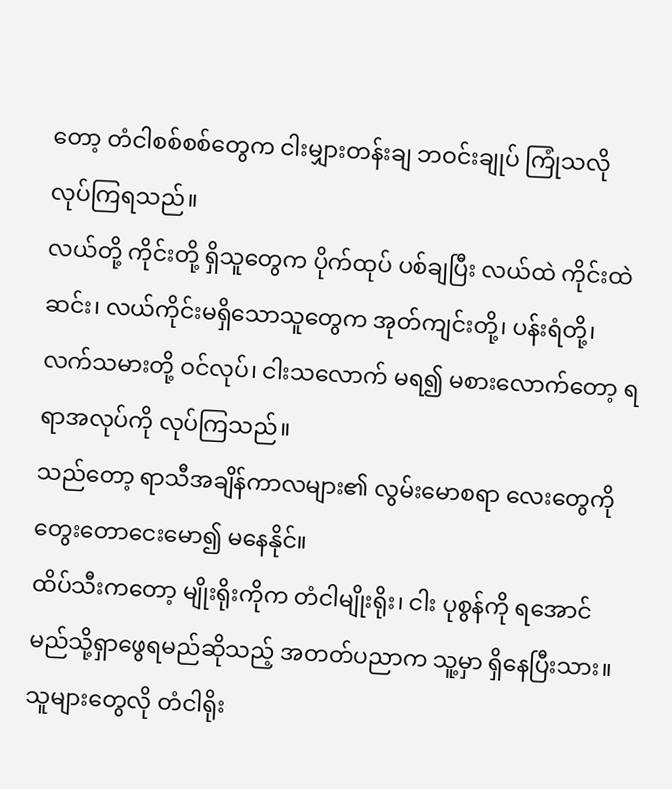တော့ တံငါစစ်စစ်တွေက ငါးမျှားတန်းချ ဘဝင်းချုပ် ကြုံသလို လုပ်ကြရသည်။
လယ်တို့ ကိုင်းတို့ ရှိသူတွေက ပိုက်ထုပ် ပစ်ချပြီး လယ်ထဲ ကိုင်းထဲဆင်း၊ လယ်ကိုင်းမရှိသောသူတွေက အုတ်ကျင်းတို့၊ ပန်းရံတို့၊ လက်သမားတို့ ဝင်လုပ်၊ ငါးသလောက် မရ၍ မစားလောက်တော့ ရရာအလုပ်ကို လုပ်ကြသည်။
သည်တော့ ရာသီအချိန်ကာလများ၏ လွမ်းမောစရာ လေးတွေကို တွေးတောငေးမော၍ မနေနိုင်။
ထိပ်သီးကတော့ မျိုးရိုးကိုက တံငါမျိုးရိုး၊ ငါး ပုစွန်ကို ရအောင် မည်သို့ရှာဖွေရမည်ဆိုသည့် အတတ်ပညာက သူ့မှာ ရှိနေပြီးသား။ သူများတွေလို တံငါရိုး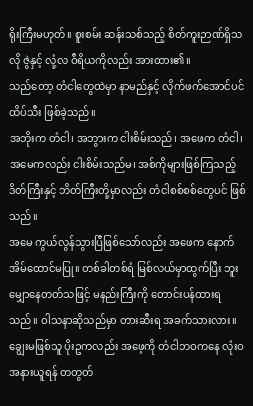ရိုးကြီးမဟုတ်။ စူးစမ်း ဆန်းသစ်သည့် စိတ်ကူးဉာဏ်ရှိသလို ဇွဲနှင့် လုံ့လ ဝီရိယကိုလည်း အားထား၏။
သည်တော့ တံငါတွေထဲမှာ နာမည်နှင့် လိုက်ဖက်အောင်ပင် ထိပ်သီး ဖြစ်ခဲ့သည်။
အဘိုးက တံငါ၊ အဘွားက ငါးစိမ်းသည်၊ အဖေက တံငါ၊ အမေကလည်း ငါးစိမ်းသည်မ၊ အစ်ကိုများဖြစ်ကြသည့် ဒိတ်ကြီးနှင့် ဘိတ်ကြီးတို့မှာလည်း တံငါစစ်စစ်တွေပင် ဖြစ်သည်။
အမေ ကွယ်လွန်သွားပြီဖြစ်သော်လည်း အဖေက နောက်အိမ်ထောင်မပြု။ တစ်ခါတစ်ရံ မြစ်လယ်မှာထွက်ပြီး ဘူးမျှောနေတတ်သဖြင့် မနည်းကြီးကို တောင်းပန်ထားရသည်။ ဝါသနာဆိုသည်မှာ တားဆီးရ အခက်သားလား။
ချွေးမဖြစ်သူ ပိုးဥကလည်း အဖေ့ကို တံငါဘဝကနေ လုံးဝအနားယူရန် တတွတ်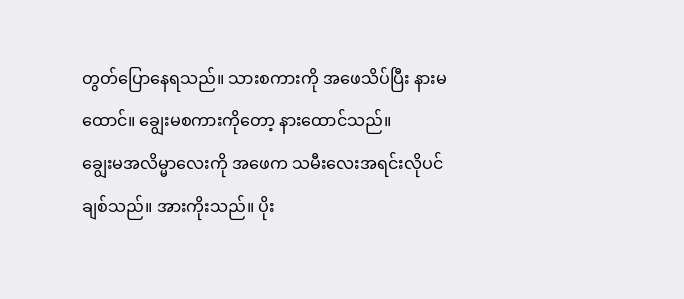တွတ်ပြောနေရသည်။ သားစကားကို အဖေသိပ်ပြီး နားမထောင်။ ချွေးမစကားကိုတော့ နားထောင်သည်။
ချွေးမအလိမ္မာလေးကို အဖေက သမီးလေးအရင်းလိုပင် ချစ်သည်။ အားကိုးသည်။ ပိုး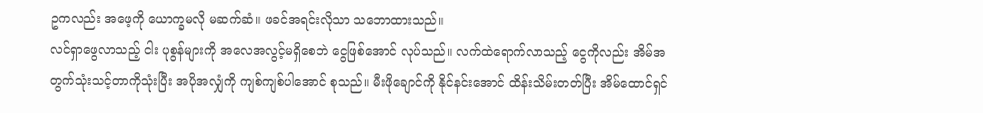ဥကလည်း အဖေ့ကို ယောက္ခမလို မဆက်ဆံ။ ဖခင်အရင်းလိုသာ သဘောထားသည်။
လင်ရှာဖွေလာသည့် ငါး ပုစွန်များကို အလေအလွင့်မရှိစေဘဲ ငွေဖြစ်အောင် လုပ်သည်။ လက်ထဲရောက်လာသည့် ငွေကိုလည်း အိမ်အတွက်သုံးသင့်တာကိုသုံးပြီး အပိုအလျှံကို ကျစ်ကျစ်ပါအောင် စုသည်။ မီးဖိုချောင်ကို နိုင်နင်းအောင် ထိန်းသိမ်းတတ်ပြီး အိမ်ထောင်ရှင်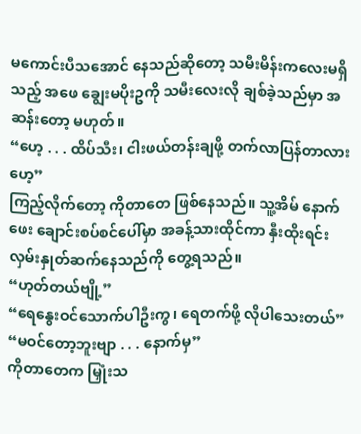မကောင်းပီသအောင် နေသည်ဆိုတော့ သမီးမိန်းကလေးမရှိသည့် အဖေ ချွေးမပိုးဥကို သမီးလေးလို ချစ်ခဲ့သည်မှာ အဆန်းတော့ မဟုတ်။
“ဟေ့ . . . ထိပ်သီး၊ ငါးဖယ်တန်းချဖို့ တက်လာပြန်တာလားဟေ့”
ကြည့်လိုက်တော့ ကိုတာတေ ဖြစ်နေသည်။ သူ့အိမ် နောက်ဖေး ချောင်းစပ်စင်ပေါ်မှာ အခန့်သားထိုင်ကာ နှီးထိုးရင်း လှမ်းနှုတ်ဆက်နေသည်ကို တွေ့ရသည်။
“ဟုတ်တယ်ဗျို့”
“ရေနွေးဝင်သောက်ပါဦးကွ၊ ရေတက်ဖို့ လိုပါသေးတယ်”
“မဝင်တော့ဘူးဗျာ . . . နောက်မှ”
ကိုတာတေက မြှုံးသ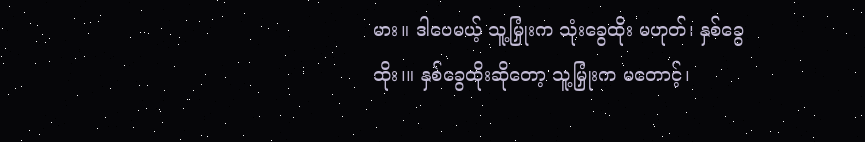မား။ ဒါပေမယ့် သူ့မြှုံးက သုံးခွေထိုး မဟုတ်၊ နှစ်ခွေထိုး၊။ နှစ်ခွေထိုးဆိုတော့ သူ့မြှုံးက မတောင့်၊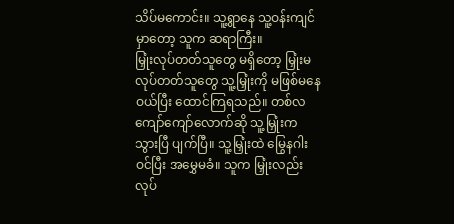သိပ်မကောင်း။ သူ့ရွာနေ သူ့ဝန်းကျင်မှာတော့ သူက ဆရာကြီး။
မြှုံးလုပ်တတ်သူတွေ မရှိတော့ မြှုံးမလုပ်တတ်သူတွေ သူ့မြှုံးကို မဖြစ်မနေဝယ်ပြီး ထောင်ကြရသည်။ တစ်လကျော်ကျော်လောက်ဆို သူ့မြှုံးက သွားပြီ ပျက်ပြီ။ သူ့မြှုံးထဲ မြွေနဂါးဝင်ပြီး အမွှေမခံ။ သူက မြှုံးလည်း လုပ်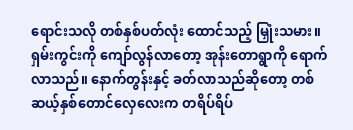ရောင်းသလို တစ်နှစ်ပတ်လုံး ထောင်သည့် မြှုံးသမား။
ရှမ်းကွင်းကို ကျော်လွန်လာတော့ အုန်းတောရွာကို ရောက်လာသည်။ နောက်တွန်းနှင့် ခတ်လာသည်ဆိုတော့ တစ်ဆယ့်နှစ်တောင်လှေလေးက တရိပ်ရိပ်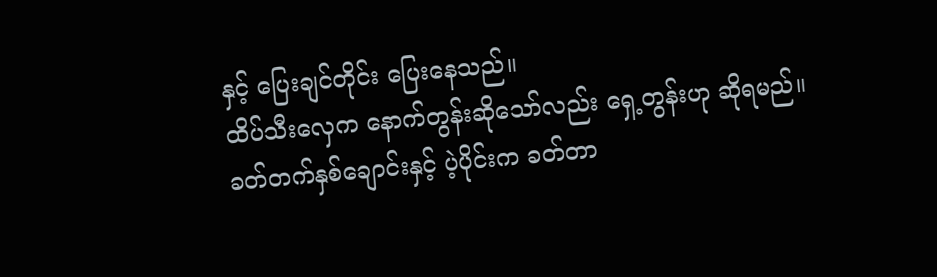နှင့် ပြေးချင်တိုင်း ပြေးနေသည်။
ထိပ်သီးလှေက နောက်တွန်းဆိုသော်လည်း ရှေ့တွန်းဟု ဆိုရမည်။ ခတ်တက်နှစ်ချောင်းနှင့် ပဲ့ပိုင်းက ခတ်တာ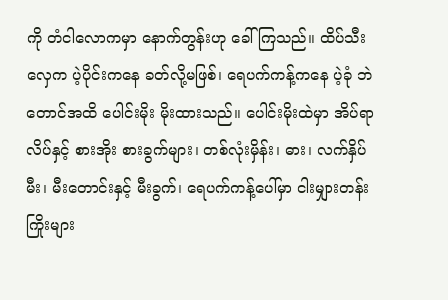ကို တံငါလောကမှာ နောက်တွန်းဟု ခေါ်ကြသည်။ ထိပ်သီးလှေက ပဲ့ပိုင်းကနေ ခတ်လို့မဖြစ်၊ ရေပက်ကန့်ကနေ ပဲ့ခုံ ဘဲတောင်အထိ ပေါင်းမိုး မိုးထားသည်။ ပေါင်းမိုးထဲမှာ အိပ်ရာလိပ်နှင့် စားအိုး စားခွက်များ၊ တစ်လုံးမှိန်း၊ ဓား၊ လက်နှိပ်မီး၊ မီးတောင်းနှင့် မီးခွက်၊ ရေပက်ကန့်ပေါ်မှာ ငါးမျှားတန်းကြိုးများ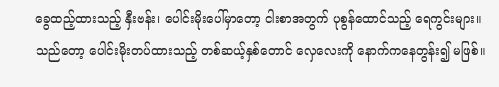ခွေထည့်ထားသည့် နှီးဗန်း၊ ပေါင်းမိုးပေါ်မှာတော့ ငါးစာအတွက် ပုစွန်ထောင်သည့် ရေကွင်းများ။
သည်တော့ ပေါင်းမိုးတပ်ထားသည့် တစ်ဆယ့်နှစ်တောင် လှေလေးကို နောက်ကနေတွန်း၍ မဖြစ်။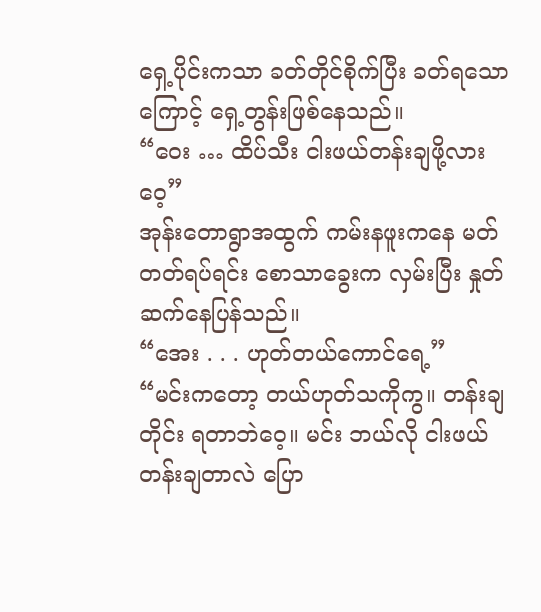ရှေ့ပိုင်းကသာ ခတ်တိုင်စိုက်ပြီး ခတ်ရသောကြောင့် ရှေ့တွန်းဖြစ်နေသည်။
“ဝေး … ထိပ်သီး ငါးဖယ်တန်းချဖို့လားဝေ့”
အုန်းတောရွာအထွက် ကမ်းနဖူးကနေ မတ်တတ်ရပ်ရင်း စောသာခွေးက လှမ်းပြီး နှုတ်ဆက်နေပြန်သည်။
“အေး . . . ဟုတ်တယ်ကောင်ရေ့”
“မင်းကတော့ တယ်ဟုတ်သကိုကွ။ တန်းချတိုင်း ရတာဘဲဝေ့။ မင်း ဘယ်လို ငါးဖယ်တန်းချတာလဲ ပြော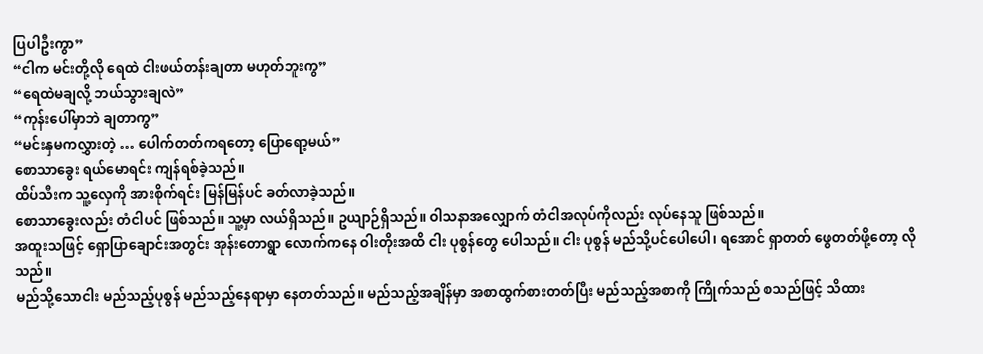ပြပါဦးကွာ”
“ငါက မင်းတို့လို ရေထဲ ငါးဖယ်တန်းချတာ မဟုတ်ဘူးကွ”
“ရေထဲမချလို့ ဘယ်သွားချလဲ”
“ကုန်းပေါ်မှာဘဲ ချတာကွ”
“မင်းနှမကလွှားတဲ့ … ပေါက်တတ်ကရတော့ ပြောရော့မယ်”
စောသာခွေး ရယ်မောရင်း ကျန်ရစ်ခဲ့သည်။
ထိပ်သီးက သူ့လှေကို အားစိုက်ရင်း မြန်မြန်ပင် ခတ်လာခဲ့သည်။
စောသာခွေးလည်း တံငါပင် ဖြစ်သည်။ သူ့မှာ လယ်ရှိသည်။ ဥယျာဉ်ရှိသည်။ ဝါသနာအလျှောက် တံငါအလုပ်ကိုလည်း လုပ်နေသူ ဖြစ်သည်။
အထူးသဖြင့် ရှောပြာချောင်းအတွင်း အုန်းတောရွာ လောက်ကနေ ဝါးတိုးအထိ ငါး ပုစွန်တွေ ပေါသည်။ ငါး ပုစွန် မည်သို့ပင်ပေါပေါ၊ ရအောင် ရှာတတ် ဖွေတတ်ဖို့တော့ လိုသည်။
မည်သို့သောငါး မည်သည့်ပုစွန် မည်သည့်နေရာမှာ နေတတ်သည်။ မည်သည့်အချိန်မှာ အစာထွက်စားတတ်ပြီး မည်သည့်အစာကို ကြိုက်သည် စသည်ဖြင့် သိထား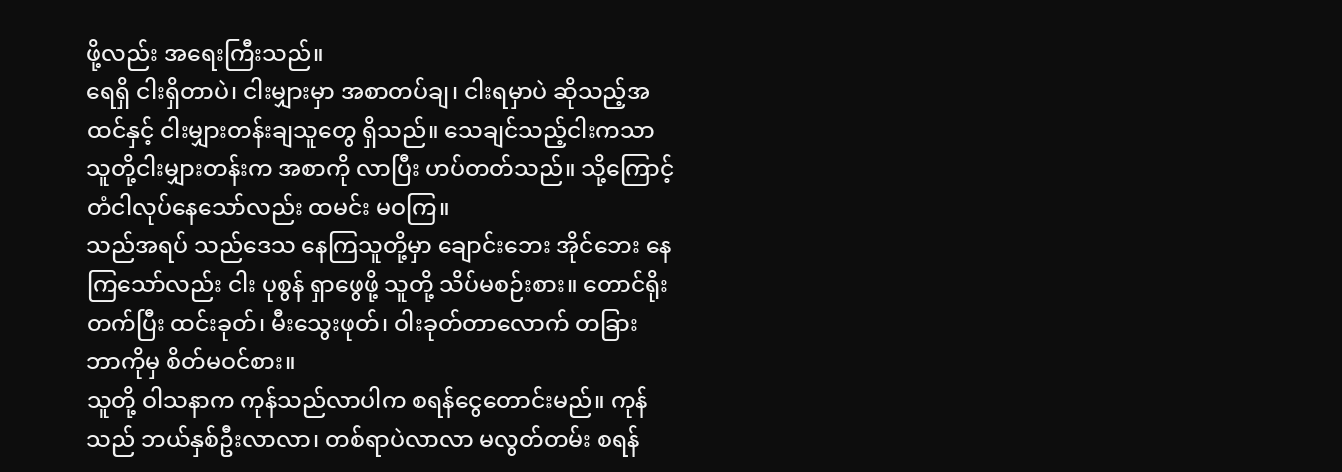ဖို့လည်း အရေးကြီးသည်။
ရေရှိ ငါးရှိတာပဲ၊ ငါးမျှားမှာ အစာတပ်ချ၊ ငါးရမှာပဲ ဆိုသည့်အထင်နှင့် ငါးမျှားတန်းချသူတွေ ရှိသည်။ သေချင်သည့်ငါးကသာ သူတို့ငါးမျှားတန်းက အစာကို လာပြီး ဟပ်တတ်သည်။ သို့ကြောင့် တံငါလုပ်နေသော်လည်း ထမင်း မဝကြ။
သည်အရပ် သည်ဒေသ နေကြသူတို့မှာ ချောင်းဘေး အိုင်ဘေး နေကြသော်လည်း ငါး ပုစွန် ရှာဖွေဖို့ သူတို့ သိပ်မစဉ်းစား။ တောင်ရိုးတက်ပြီး ထင်းခုတ်၊ မီးသွေးဖုတ်၊ ဝါးခုတ်တာလောက် တခြား ဘာကိုမှ စိတ်မဝင်စား။
သူတို့ ဝါသနာက ကုန်သည်လာပါက စရန်ငွေတောင်းမည်။ ကုန်သည် ဘယ်နှစ်ဦးလာလာ၊ တစ်ရာပဲလာလာ မလွတ်တမ်း စရန်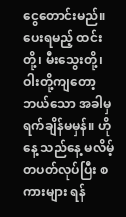ငွေတောင်းမည်။ ပေးရမည့် ထင်းတို့၊ မီးသွေးတို့၊ ဝါးတို့ကျတော့ ဘယ်သော အခါမှ ရက်ချိန်မမှန်။ ဟိုနေ့ သည်နေ့ မလိမ့်တပတ်လုပ်ပြီး စကားများ ရန်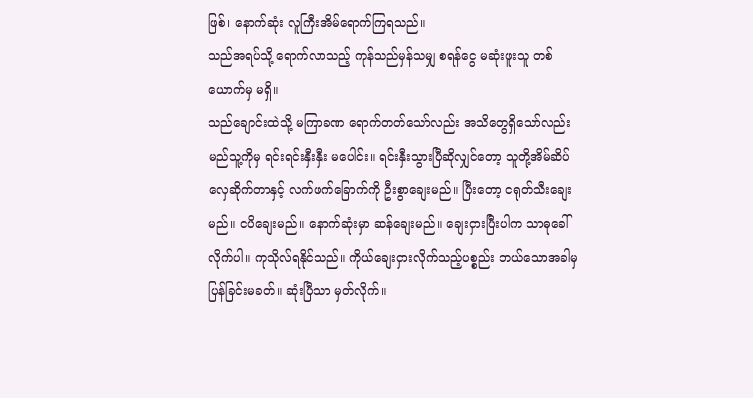ဖြစ်၊ နောက်ဆုံး လူကြီးအိမ်ရောက်ကြရသည်။
သည်အရပ်သို့ ရောက်လာသည့် ကုန်သည်မှန်သမျှ စရန်ငွေ မဆုံးဖူးသူ တစ်ယောက်မှ မရှိ။
သည်ချောင်းထဲသို့ မကြာခဏ ရောက်တတ်သော်လည်း အသိတွေရှိသော်လည်း မည်သူ့ကိုမှ ရင်းရင်းနှီးနှီး မပေါင်း။ ရင်းနှီးသွားပြီဆိုလျှင်တော့ သူတို့အိမ်ဆိပ် လှေဆိုက်တာနှင့် လက်ဖက်ခြောက်ကို ဦးစွာချေးမည်။ ပြီးတော့ ငရုတ်သီးချေးမည်။ ငပိချေးမည်။ နောက်ဆုံးမှာ ဆန်ချေးမည်။ ချေးငှားပြီးပါက သာဓုခေါ်လိုက်ပါ။ ကုသိုလ်ရနိုင်သည်။ ကိုယ်ချေးငှားလိုက်သည့်ပစ္စည်း ဘယ်သောအခါမှ ပြန်ခြင်းမခတ်။ ဆုံးပြီသာ မှတ်လိုက်။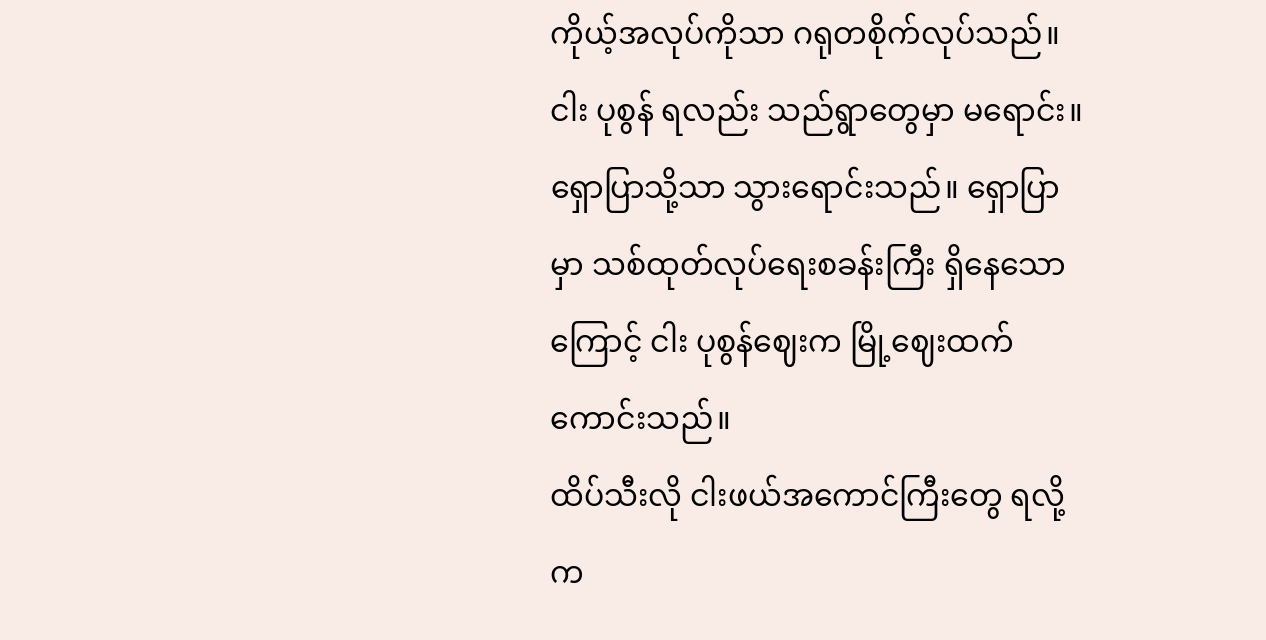ကိုယ့်အလုပ်ကိုသာ ဂရုတစိုက်လုပ်သည်။ ငါး ပုစွန် ရလည်း သည်ရွာတွေမှာ မရောင်း။ ရှောပြာသို့သာ သွားရောင်းသည်။ ရှောပြာမှာ သစ်ထုတ်လုပ်ရေးစခန်းကြီး ရှိနေသောကြောင့် ငါး ပုစွန်ဈေးက မြို့ဈေးထက်ကောင်းသည်။
ထိပ်သီးလို ငါးဖယ်အကောင်ကြီးတွေ ရလို့က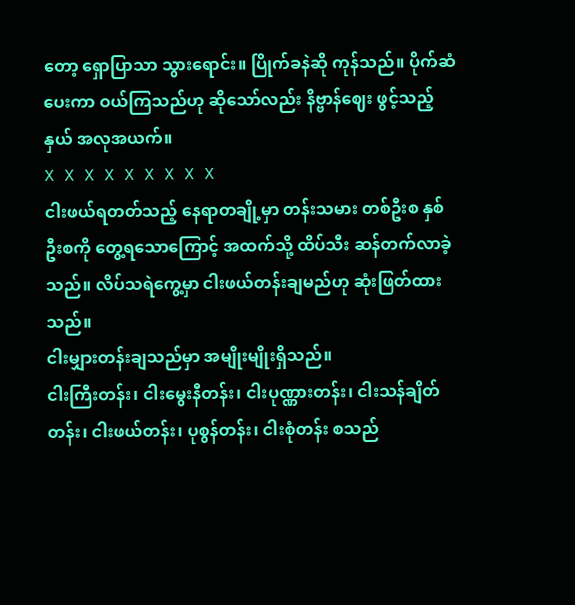တော့ ရှောပြာသာ သွားရောင်း။ ပြိုက်ခနဲဆို ကုန်သည်။ ပိုက်ဆံပေးကာ ဝယ်ကြသည်ဟု ဆိုသော်လည်း နိဗ္ဗာန်ဈေး ဖွင့်သည့်နှယ် အလုအယက်။
X X X X X X X X X
ငါးဖယ်ရတတ်သည့် နေရာတချို့မှာ တန်းသမား တစ်ဦးစ နှစ်ဦးစကို တွေ့ရသောကြောင့် အထက်သို့ ထိပ်သီး ဆန်တက်လာခဲ့သည်။ လိပ်သရဲကွေ့မှာ ငါးဖယ်တန်းချမည်ဟု ဆုံးဖြတ်ထားသည်။
ငါးမျှားတန်းချသည်မှာ အမျိုးမျိုးရှိသည်။
ငါးကြီးတန်း၊ ငါးမွေးနီတန်း၊ ငါးပုဏ္ဏားတန်း၊ ငါးသန်ချိတ်တန်း၊ ငါးဖယ်တန်း၊ ပုစွန်တန်း၊ ငါးစုံတန်း စသည်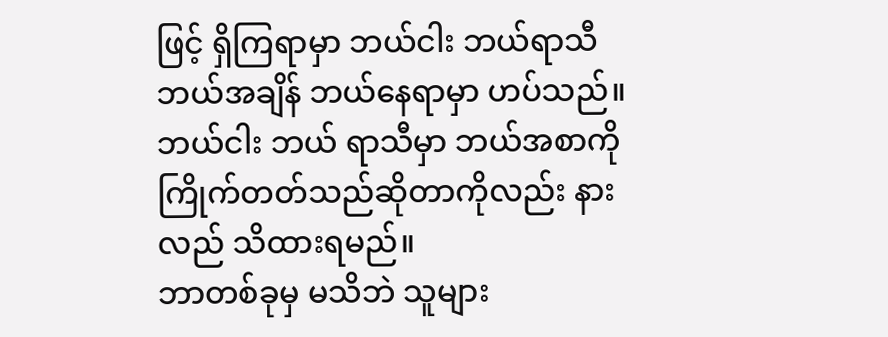ဖြင့် ရှိကြရာမှာ ဘယ်ငါး ဘယ်ရာသီ ဘယ်အချိန် ဘယ်နေရာမှာ ဟပ်သည်။ ဘယ်ငါး ဘယ် ရာသီမှာ ဘယ်အစာကို ကြိုက်တတ်သည်ဆိုတာကိုလည်း နားလည် သိထားရမည်။
ဘာတစ်ခုမှ မသိဘဲ သူများ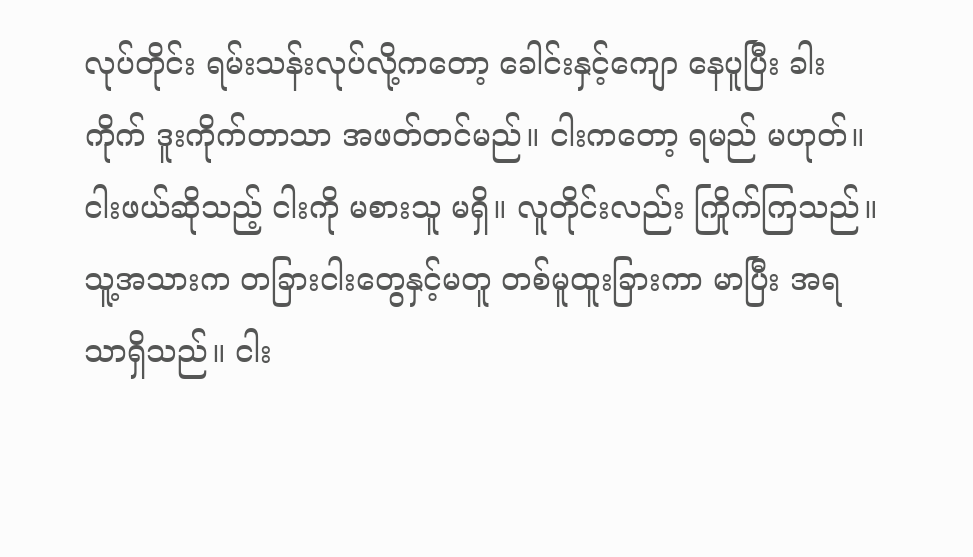လုပ်တိုင်း ရမ်းသန်းလုပ်လို့ကတော့ ခေါင်းနှင့်ကျော နေပူပြီး ခါးကိုက် ဒူးကိုက်တာသာ အဖတ်တင်မည်။ ငါးကတော့ ရမည် မဟုတ်။
ငါးဖယ်ဆိုသည့် ငါးကို မစားသူ မရှိ။ လူတိုင်းလည်း ကြိုက်ကြသည်။ သူ့အသားက တခြားငါးတွေနှင့်မတူ တစ်မူထူးခြားကာ မာပြီး အရသာရှိသည်။ ငါး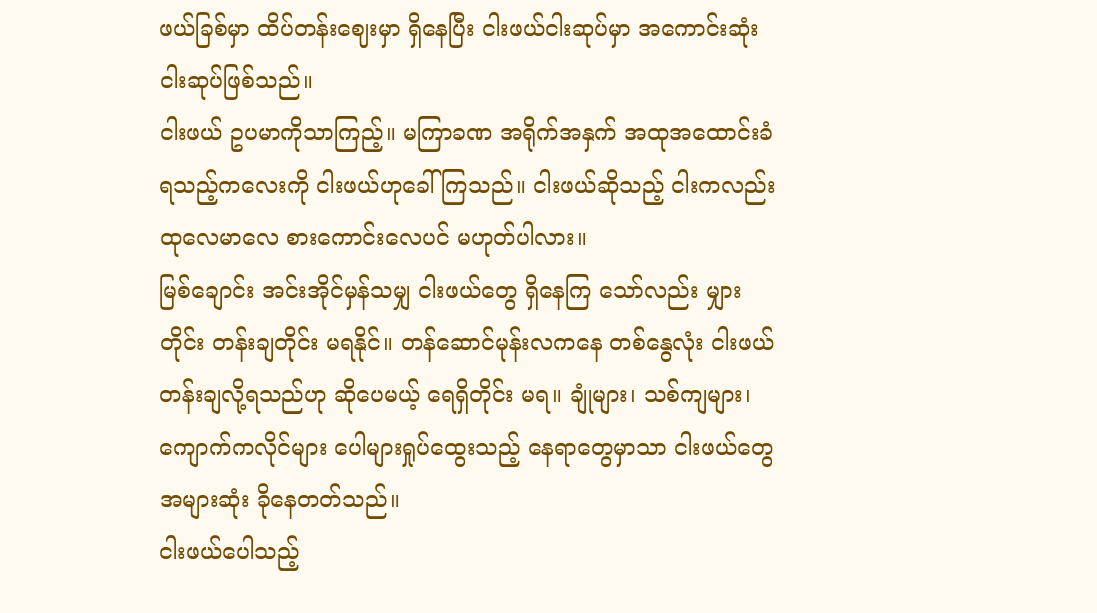ဖယ်ခြစ်မှာ ထိပ်တန်းဈေးမှာ ရှိနေပြီး ငါးဖယ်ငါးဆုပ်မှာ အကောင်းဆုံး ငါးဆုပ်ဖြစ်သည်။
ငါးဖယ် ဥပမာကိုသာကြည့်။ မကြာခဏ အရိုက်အနှက် အထုအထောင်းခံရသည့်ကလေးကို ငါးဖယ်ဟုခေါ်ကြသည်။ ငါးဖယ်ဆိုသည့် ငါးကလည်း ထုလေမာလေ စားကောင်းလေပင် မဟုတ်ပါလား။
မြစ်ချောင်း အင်းအိုင်မှန်သမျှ ငါးဖယ်တွေ ရှိနေကြ သော်လည်း မျှားတိုင်း တန်းချတိုင်း မရနိုင်။ တန်ဆောင်မုန်းလကနေ တစ်နွေလုံး ငါးဖယ်တန်းချလို့ရသည်ဟု ဆိုပေမယ့် ရေရှိတိုင်း မရ။ ချုံများ၊ သစ်ကျများ၊ ကျောက်ကလိုင်များ ပေါများရှုပ်ထွေးသည့် နေရာတွေမှာသာ ငါးဖယ်တွေ အများဆုံး ခိုနေတတ်သည်။
ငါးဖယ်ပေါသည့်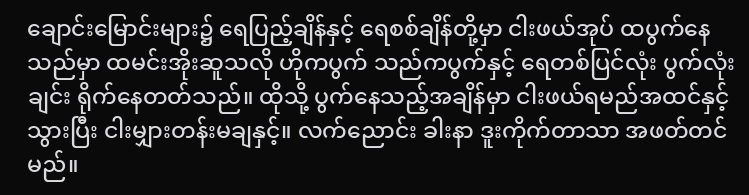ချောင်းမြောင်းများ၌ ရေပြည့်ချိန်နှင့် ရေစစ်ချိန်တို့မှာ ငါးဖယ်အုပ် ထပွက်နေသည်မှာ ထမင်းအိုးဆူသလို ဟိုကပွက် သည်ကပွက်နှင့် ရေတစ်ပြင်လုံး ပွက်လုံးချင်း ရိုက်နေတတ်သည်။ ထိုသို့ ပွက်နေသည့်အချိန်မှာ ငါးဖယ်ရမည်အထင်နှင့် သွားပြီး ငါးမျှားတန်းမချနှင့်။ လက်ညောင်း ခါးနာ ဒူးကိုက်တာသာ အဖတ်တင်မည်။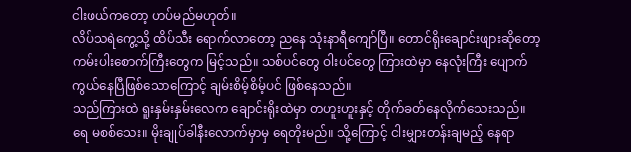ငါးဖယ်ကတော့ ဟပ်မည်မဟုတ်။
လိပ်သရဲကွေ့သို့ ထိပ်သီး ရောက်လာတော့ ညနေ သုံးနာရီကျော်ပြီ။ တောင်ရိုးချောင်းဖျားဆိုတော့ ကမ်းပါးစောက်ကြီးတွေက မြင့်သည်။ သစ်ပင်တွေ ဝါးပင်တွေ ကြားထဲမှာ နေလုံးကြီး ပျောက်ကွယ်နေပြီဖြစ်သောကြောင့် ချမ်းစိမ့်စိမ့်ပင် ဖြစ်နေသည်။
သည်ကြားထဲ ရူးနှမ်းနှမ်းလေက ချောင်းရိုးထဲမှာ တဟူးဟူးနှင့် တိုက်ခတ်နေလိုက်သေးသည်။
ရေ မစစ်သေး။ မိုးချုပ်ခါနီးလောက်မှာမှ ရေတိုးမည်။ သို့ကြောင့် ငါးမျှားတန်းချမည့် နေရာ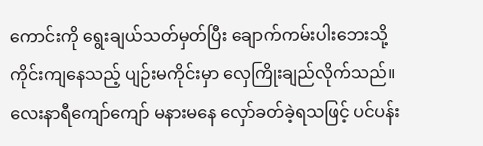ကောင်းကို ရွေးချယ်သတ်မှတ်ပြီး ချောက်ကမ်းပါးဘေးသို့ ကိုင်းကျနေသည့် ပျဉ်းမကိုင်းမှာ လှေကြိုးချည်လိုက်သည်။
လေးနာရီကျော်ကျော် မနားမနေ လှော်ခတ်ခဲ့ရသဖြင့် ပင်ပန်း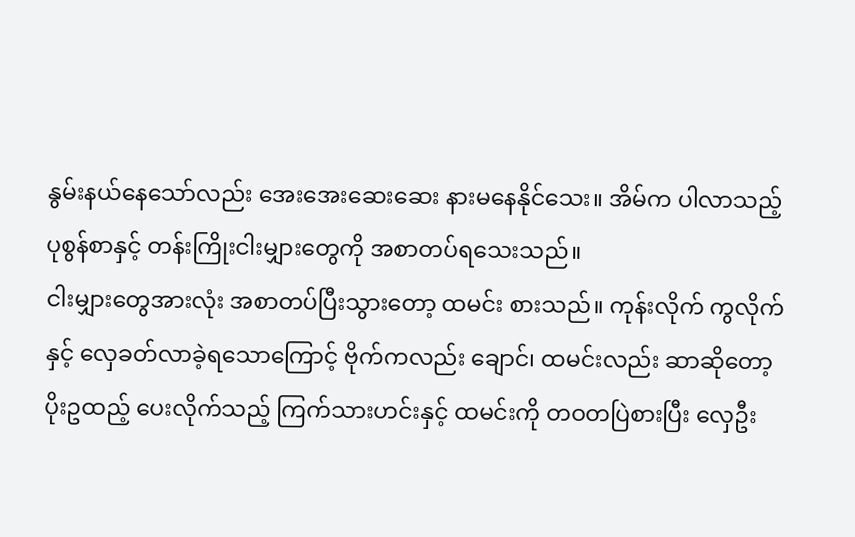နွမ်းနယ်နေသော်လည်း အေးအေးဆေးဆေး နားမနေနိုင်သေး။ အိမ်က ပါလာသည့် ပုစွန်စာနှင့် တန်းကြိုးငါးမျှားတွေကို အစာတပ်ရသေးသည်။
ငါးမျှားတွေအားလုံး အစာတပ်ပြီးသွားတော့ ထမင်း စားသည်။ ကုန်းလိုက် ကွလိုက်နှင့် လှေခတ်လာခဲ့ရသောကြောင့် ဗိုက်ကလည်း ချောင်၊ ထမင်းလည်း ဆာဆိုတော့ ပိုးဥထည့် ပေးလိုက်သည့် ကြက်သားဟင်းနှင့် ထမင်းကို တဝတပြဲစားပြီး လှေဦး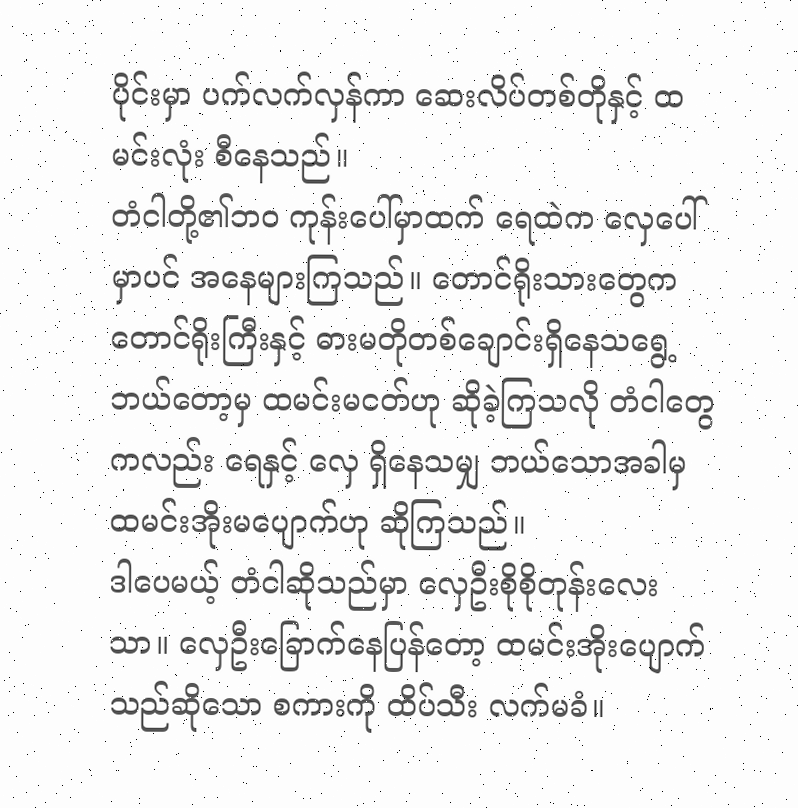ပိုင်းမှာ ပက်လက်လှန်ကာ ဆေးလိပ်တစ်တိုနှင့် ထမင်းလုံး စီနေသည်။
တံငါတို့၏ဘဝ ကုန်းပေါ်မှာထက် ရေထဲက လှေပေါ် မှာပင် အနေများကြသည်။ တောင်ရိုးသားတွေက တောင်ရိုးကြီးနှင့် ဓားမတိုတစ်ချောင်းရှိနေသရွေ့ ဘယ်တော့မှ ထမင်းမငတ်ဟု ဆိုခဲ့ကြသလို တံငါတွေကလည်း ရေနှင့် လှေ ရှိနေသမျှ ဘယ်သောအခါမှ ထမင်းအိုးမပျောက်ဟု ဆိုကြသည်။
ဒါပေမယ့် တံငါဆိုသည်မှာ လှေဦးစိုစိုတုန်းလေးသာ။ လှေဦးခြောက်နေပြန်တော့ ထမင်းအိုးပျောက်သည်ဆိုသော စကားကို ထိပ်သီး လက်မခံ။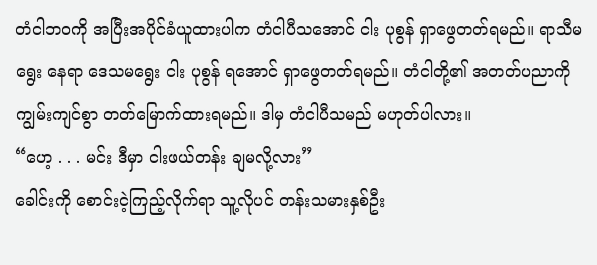တံငါဘဝကို အပြီးအပိုင်ခံယူထားပါက တံငါပီသအောင် ငါး ပုစွန် ရှာဖွေတတ်ရမည်။ ရာသီမရွေး နေရာ ဒေသမရွေး ငါး ပုစွန် ရအောင် ရှာဖွေတတ်ရမည်။ တံငါတို့၏ အတတ်ပညာကို ကျွမ်းကျင်စွာ တတ်မြောက်ထားရမည်။ ဒါမှ တံငါပီသမည် မဟုတ်ပါလား။
“ဟေ့ . . . မင်း ဒီမှာ ငါးဖယ်တန်း ချမလို့လား”
ခေါင်းကို စောင်းငဲ့ကြည့်လိုက်ရာ သူ့လိုပင် တန်းသမားနှစ်ဦး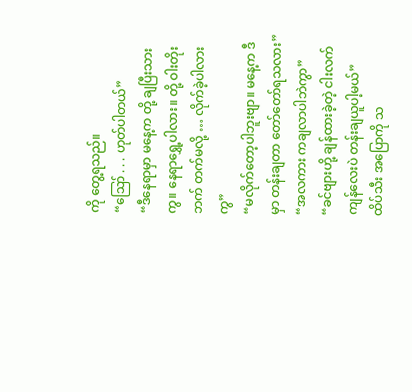ကို တွေ့ရသည်။
“ဪ . . . ဟုတ်ပါတယ်”
“ဒီနေရာမှာ မနေ့က တို့ ချပြီးသားကွ။ နေရာရွှေ့ပါလား။ တို့ ဝါးတိုးဘက် တက်မလို့ … လိုက်ခဲ့ပါလားကွ”
“မလိုက်တော့ပါဘူးဗျာ။ မနေ့က ဒီမှာ တန်းချတာ တော်တော်ရသလား”
“အလကား ကချလာပါဘဲကွာ”
“ခင်ဗျားဟို့ ချန်ထားခဲ့တဲ့ ငါးလက်ကျန်လေးပဲ တန်းချယူပါ့မယ်”
ထိပ်သီး အပြောကို သ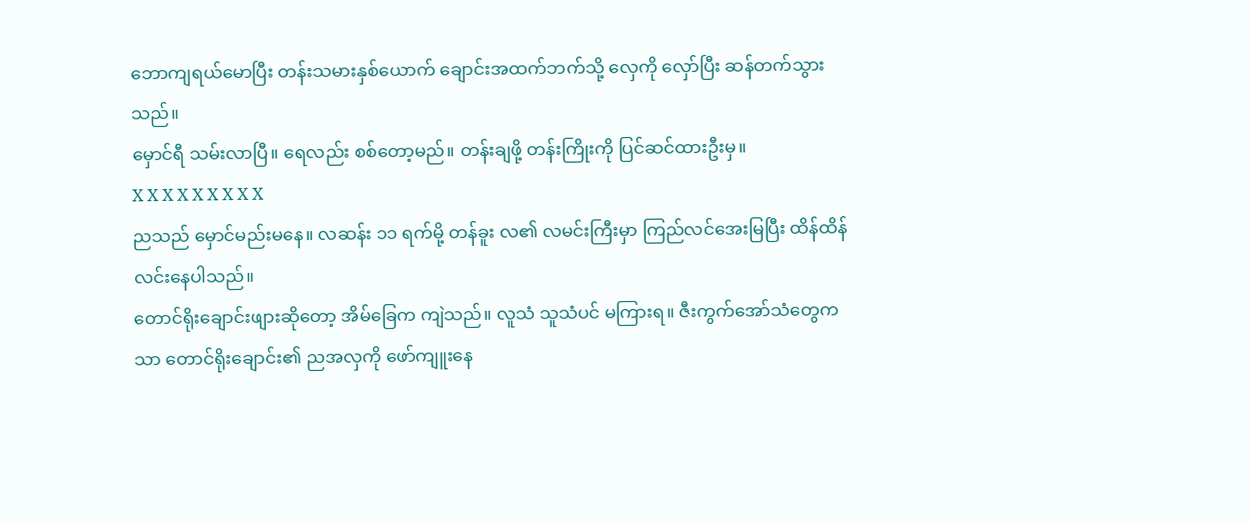ဘောကျရယ်မောပြီး တန်းသမားနှစ်ယောက် ချောင်းအထက်ဘက်သို့ လှေကို လှော်ပြီး ဆန်တက်သွားသည်။
မှောင်ရီ သမ်းလာပြီ။ ရေလည်း စစ်တော့မည်။ တန်းချဖို့ တန်းကြိုးကို ပြင်ဆင်ထားဦးမှ။
X X X X X X X X X
ညသည် မှောင်မည်းမနေ။ လဆန်း ၁၁ ရက်မို့ တန်ခူး လ၏ လမင်းကြီးမှာ ကြည်လင်အေးမြပြီး ထိန်ထိန်လင်းနေပါသည်။
တောင်ရိုးချောင်းဖျားဆိုတော့ အိမ်ခြေက ကျဲသည်။ လူသံ သူသံပင် မကြားရ။ ဇီးကွက်အော်သံတွေကသာ တောင်ရိုးချောင်း၏ ညအလှကို ဖော်ကျူးနေ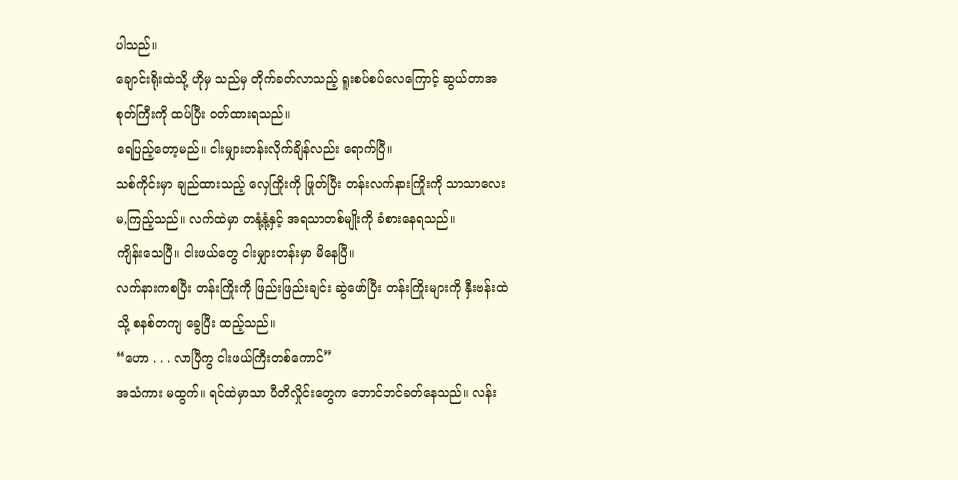ပါသည်။
ချောင်းရိုးထဲသို့ ဟိုမှ သည်မှ တိုက်ခတ်လာသည့် ရူးစပ်စပ်လေကြောင့် ဆွယ်တာအစုတ်ကြီးကို ထပ်ပြီး ဝတ်ထားရသည်။
ရေပြည့်တော့မည်။ ငါးမျှားတန်းလိုက်ချိန်လည်း ရောက်ပြီ။
သစ်ကိုင်းမှာ ချည်ထားသည့် လှေကြိုးကို ဖြုတ်ပြီး တန်းလက်နားကြိုးကို သာသာလေး မ,ကြည့်သည်။ လက်ထဲမှာ တနုံ့နုံ့နှင့် အရသာတစ်မျိုးကို ခံစားနေရသည်။
ကျိန်းသေပြီ။ ငါးဖယ်တွေ ငါးမျှားတန်းမှာ မိနေပြီ။
လက်နားကစပြီး တန်းကြိုးကို ဖြည်းဖြည်းချင်း ဆွဲဖော်ပြီး တန်းကြိုးများကို နှီးဗန်းထဲသို့ စနစ်တကျ ခွေပြီး ထည့်သည်။
“ဟော . . . လာပြီကွ ငါးဖယ်ကြီးတစ်ကောင်”
အသံကား မထွက်။ ရင်ထဲမှာသာ ပီတိလှိုင်းတွေက ဘောင်ဘင်ခတ်နေသည်။ လန်း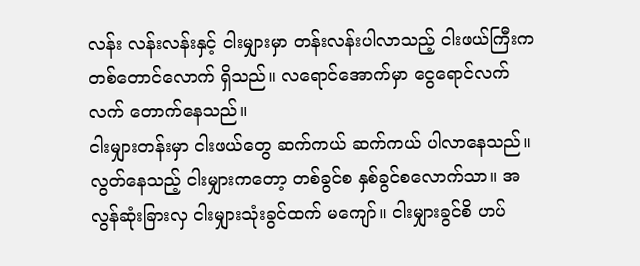လန်း လန်းလန်းနှင့် ငါးမျှားမှာ တန်းလန်းပါလာသည့် ငါးဖယ်ကြီးက တစ်တောင်လောက် ရှိသည်။ လရောင်အောက်မှာ ငွေရောင်လက်လက် တောက်နေသည်။
ငါးမျှားတန်းမှာ ငါးဖယ်တွေ ဆက်ကယ် ဆက်ကယ် ပါလာနေသည်။ လွတ်နေသည့် ငါးမျှားကတော့ တစ်ခွင်စ နှစ်ခွင်စလောက်သာ။ အလွန်ဆုံးခြားလှ ငါးမျှားသုံးခွင်ထက် မကျော်။ ငါးမျှားခွင်စိ ဟပ်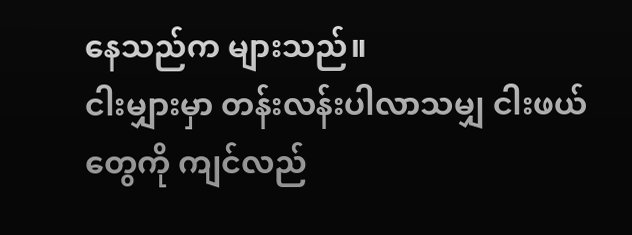နေသည်က များသည်။
ငါးမျှားမှာ တန်းလန်းပါလာသမျှ ငါးဖယ်တွေကို ကျင်လည်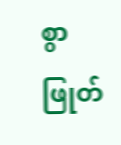စွာ ဖြုတ်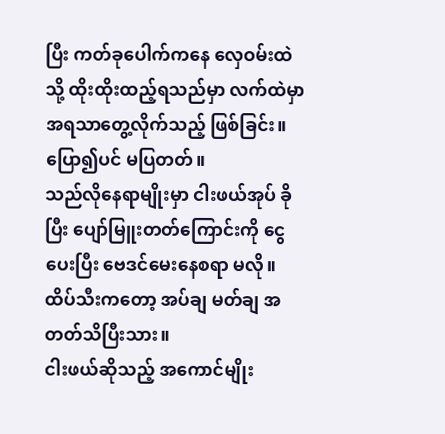ပြီး ကတ်ခုပေါက်ကနေ လှေဝမ်းထဲသို့ ထိုးထိုးထည့်ရသည်မှာ လက်ထဲမှာ အရသာတွေ့လိုက်သည့် ဖြစ်ခြင်း။ ပြော၍ပင် မပြတတ်။
သည်လိုနေရာမျိုးမှာ ငါးဖယ်အုပ် ခိုပြီး ပျော်မြူးတတ်ကြောင်းကို ငွေပေးပြီး ဗေဒင်မေးနေစရာ မလို။ ထိပ်သီးကတော့ အပ်ချ မတ်ချ အတတ်သိပြီးသား။
ငါးဖယ်ဆိုသည့် အကောင်မျိုး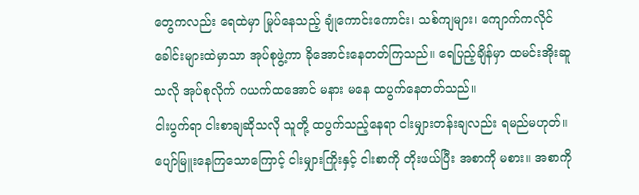တွေကလည်း ရေထဲမှာ မြုပ်နေသည့် ချုံကောင်းကောင်း၊ သစ်ကျများ၊ ကျောက်ကလိုင်ခေါင်းများထဲမှာသာ အုပ်စုဖွဲ့ကာ ခိုအောင်းနေတတ်ကြသည်။ ရေပြည့်ချိန်မှာ ထမင်းအိုးဆူသလို အုပ်စုလိုက် ဂယက်ထအောင် မနား မနေ ထပွက်နေတတ်သည်။
ငါးပွက်ရာ ငါးစာချဆိုသလို သူတို့ ထပွက်သည့်နေရာ ငါးမျှားတန်းချလည်း ရမည်မဟုတ်။ ပျော်မြူးနေကြသောကြောင့် ငါးမျှားကြိုးနှင့် ငါးစာကို တိုးဖယ်ပြီး အစာကို မစား။ အစာကို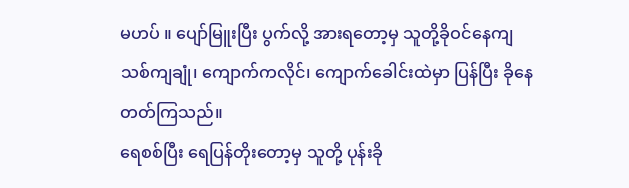မဟပ် ။ ပျော်မြူးပြီး ပွက်လို့ အားရတော့မှ သူတို့ခိုဝင်နေကျ သစ်ကျချုံ၊ ကျောက်ကလိုင်၊ ကျောက်ခေါင်းထဲမှာ ပြန်ပြီး ခိုနေတတ်ကြသည်။
ရေစစ်ပြီး ရေပြန်တိုးတော့မှ သူတို့ ပုန်းခို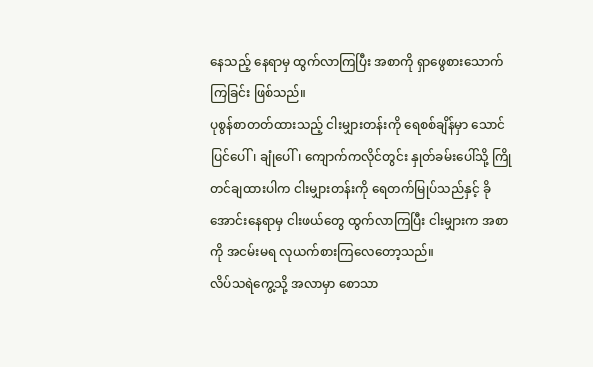နေသည့် နေရာမှ ထွက်လာကြပြီး အစာကို ရှာဖွေစားသောက်ကြခြင်း ဖြစ်သည်။
ပုစွန်စာတတ်ထားသည့် ငါးမျှားတန်းကို ရေစစ်ချိန်မှာ သောင်ပြင်ပေါ်၊ ချုံပေါ်၊ ကျောက်ကလိုင်တွင်း နှုတ်ခမ်းပေါ်သို့ ကြိုတင်ချထားပါက ငါးမျှားတန်းကို ရေတက်မြုပ်သည်နှင့် ခိုအောင်းနေရာမှ ငါးဖယ်တွေ ထွက်လာကြပြီး ငါးမျှားက အစာကို အငမ်းမရ လုယက်စားကြလေတော့သည်။
လိပ်သရဲကွေ့သို့ အလာမှာ စောသာ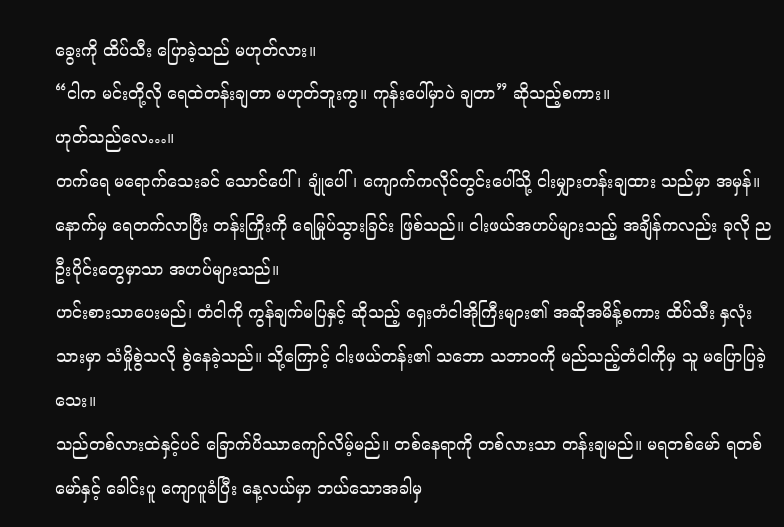ခွေးကို ထိပ်သီး ပြောခဲ့သည် မဟုတ်လား။
“ငါက မင်းတို့လို ရေထဲတန်းချတာ မဟုတ်ဘူးကွ။ ကုန်းပေါ်မှာပဲ ချတာ” ဆိုသည့်စကား။
ဟုတ်သည်လေ…။
တက်ရေ မရောက်သေးခင် သောင်ပေါ်၊ ချုံပေါ်၊ ကျောက်ကလိုင်တွင်းပေါ်သို့ ငါးမျှားတန်းချထား သည်မှာ အမှန်။ နောက်မှ ရေတက်လာပြီး တန်းကြိုးကို ရေမြုပ်သွားခြင်း ဖြစ်သည်။ ငါးဖယ်အဟပ်များသည့် အချိန်ကလည်း ခုလို ညဦးပိုင်းတွေမှာသာ အဟပ်များသည်။
ဟင်းစားသာပေးမည်၊ တံငါကို ကွန်ချက်မပြနှင့် ဆိုသည့် ရှေးတံငါအိုကြီးများ၏ အဆိုအမိန့်စကား ထိပ်သီး နှလုံးသားမှာ သံမှိုစွဲသလို စွဲနေခဲ့သည်။ သို့ကြောင့် ငါးဖယ်တန်း၏ သဘော သဘာဝကို မည်သည့်တံငါကိုမှ သူ မပြောပြခဲ့သေး။
သည်တစ်လားထဲနှင့်ပင် ခြောက်ပိဿာကျော်လိမ့်မည်။ တစ်နေရာကို တစ်လားသာ တန်းချမည်။ မရတစ်မော် ရတစ်မော်နှင့် ခေါင်းပူ ကျောပူခံပြီး နေ့လယ်မှာ ဘယ်သောအခါမှ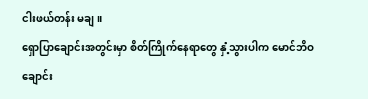ငါးဖယ်တန်း မချ။
ရှောပြာချောင်းအတွင်းမှာ စိတ်ကြိုက်နေရာတွေ နှံ့သွားပါက မောင်ဘိဝချောင်း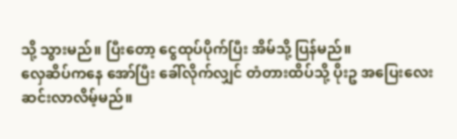သို့ သွားမည်။ ပြီးတော့ ငွေထုပ်ပိုက်ပြီး အိမ်သို့ ပြန်မည်။
လှေဆိပ်ကနေ အော်ပြီး ခေါ်လိုက်လျှင် တံတားထိပ်သို့ ပိုးဥ အပြေးလေး ဆင်းလာလိမ့်မည်။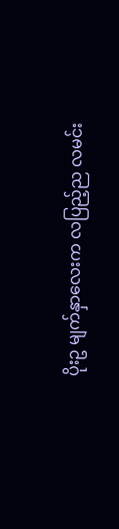ပိုးဥ မျက်နှာလေးက လပြည့်ည လမင်း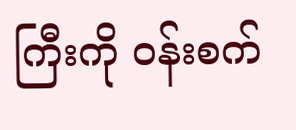ကြီးကို ဝန်းစက်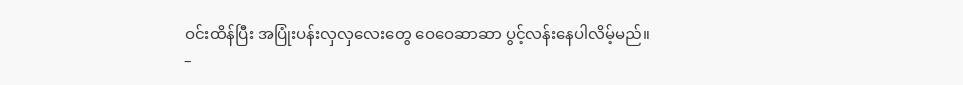ဝင်းထိန်ပြီး အပြုံးပန်းလှလှလေးတွေ ဝေဝေဆာဆာ ပွင့်လန်းနေပါလိမ့်မည်။
–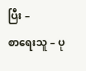ပြီး –
စာရေးသူ – ပု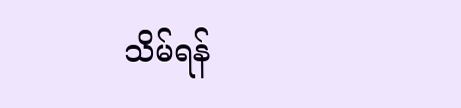သိမ်ရန်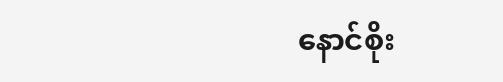နောင်စိုး